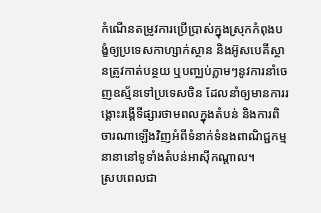កំណើនតម្រូវការប្រើប្រាស់ក្នុងស្រុកកំពុងបង្ខំឲ្យប្រទេសកាហ្សាក់ស្ថាន និងអ៊ូសបេគីស្ថានត្រូវកាត់បន្ថយ ឬបញ្ឈប់ភ្លាមៗនូវការនាំចេញឧស្ម័នទៅប្រទេសចិន ដែលនាំឲ្យមានការរង្គោះរង្គើទីផ្សារថាមពលក្នុងតំបន់ និងការពិចារណាឡើងវិញអំពីទំនាក់ទំនងពាណិជ្ជកម្មនានានៅទូទាំងតំបន់អាស៊ីកណ្ដាល។
ស្របពេលជា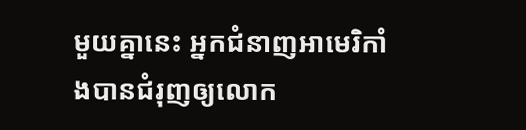មួយគ្នានេះ អ្នកជំនាញអាមេរិកាំងបានជំរុញឲ្យលោក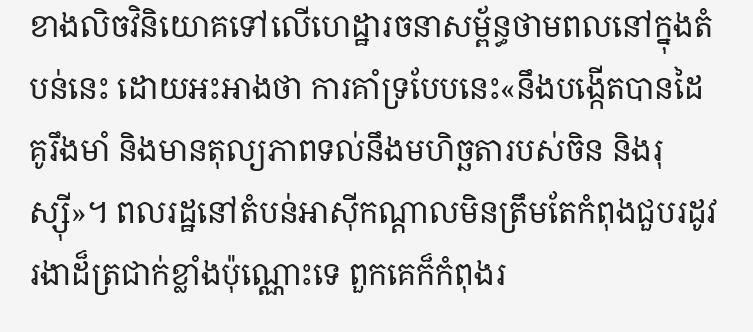ខាងលិចវិនិយោគទៅលើហេដ្ឋារចនាសម្ព័ន្ធថាមពលនៅក្នុងតំបន់នេះ ដោយអះអាងថា ការគាំទ្របែបនេះ«នឹងបង្កើតបានដៃគូរឹងមាំ និងមានតុល្យភាពទល់នឹងមហិច្ឆតារបស់ចិន និងរុស្ស៊ី»។ ពលរដ្ឋនៅតំបន់អាស៊ីកណ្ដាលមិនត្រឹមតែកំពុងជួបរដូវរងាដ៏ត្រជាក់ខ្លាំងប៉ុណ្ណោះទេ ពួកគេក៏កំពុងរ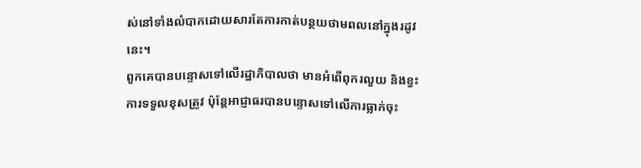ស់នៅទាំងលំបាកដោយសារតែការកាត់បន្ថយថាមពលនៅក្នុងរដូវនេះ។
ពួកគេបានបន្ទោសទៅលើរដ្ឋាភិបាលថា មានអំពើពុករលួយ និងខ្វះការទទួលខុសត្រូវ ប៉ុន្តែអាជ្ញាធរបានបន្ទោសទៅលើការធ្លាក់ចុះ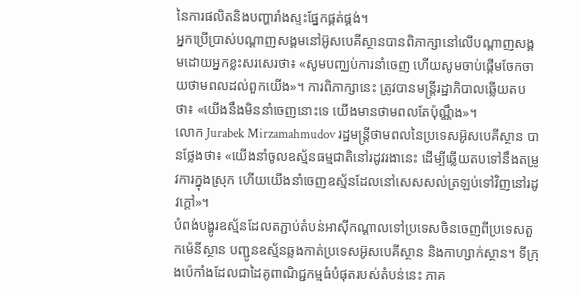នៃការផលិតនិងបញ្ហារាំងស្ទះផ្នែកផ្គត់ផ្គង់។
អ្នកប្រើប្រាស់បណ្ដាញសង្គមនៅអ៊ូសបេគីស្ថានបានពិភាក្សានៅលើបណ្ដាញសង្គមដោយអ្នកខ្លះសរសេរថា៖ «សូមបញ្ឈប់ការនាំចេញ ហើយសូមចាប់ផ្ដើមចែកចាយថាមពលដល់ពួកយើង»។ ការពិភាក្សានេះ ត្រូវបានមន្ត្រីរដ្ឋាភិបាលឆ្លើយតបថា៖ «យើងនឹងមិននាំចេញនោះទេ យើងមានថាមពលតែប៉ុណ្ណឹង»។
លោក Jurabek Mirzamahmudov រដ្ឋមន្ត្រីថាមពលនៃប្រទេសអ៊ូសបេគីស្ថាន បានថ្លែងថា៖ «យើងនាំចូលឧស្ម័នធម្មជាតិនៅរដូវរងានេះ ដើម្បីឆ្លើយតបទៅនឹងតម្រូវការក្នុងស្រុក ហើយយើងនាំចេញឧស្ម័នដែលនៅសេសសល់ត្រឡប់ទៅវិញនៅរដូវក្ដៅ»។
បំពង់បង្ហូរឧស្ម័នដែលតភ្ជាប់តំបន់អាស៊ីកណ្ដាលទៅប្រទេសចិនចេញពីប្រទេសតួកម៉េនីស្ថាន បញ្ជូនឧស្ម័នឆ្លងកាត់ប្រទេសអ៊ូសបេគីស្ថាន និងកាហ្សាក់ស្ថាន។ ទីក្រុងប៉េកាំងដែលជាដៃគូពាណិជ្ជកម្មធំបំផុតរបស់តំបន់នេះ ភាគ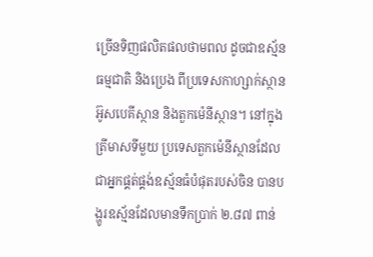ច្រើនទិញផលិតផលថាមពល ដូចជាឧស្ម័នធម្មជាតិ និងប្រេង ពីប្រទេសកាហ្សាក់ស្ថាន អ៊ូសបេគីស្ថាន និងតួកម៉េនីស្ថាន។ នៅក្នុងត្រីមាសទីមួយ ប្រទេសតួកម៉េនីស្ថានដែលជាអ្នកផ្គត់ផ្គង់ឧស្ម័នធំបំផុតរបស់ចិន បានបង្ហូរឧស្ម័នដែលមានទឹកប្រាក់ ២.៨៧ ពាន់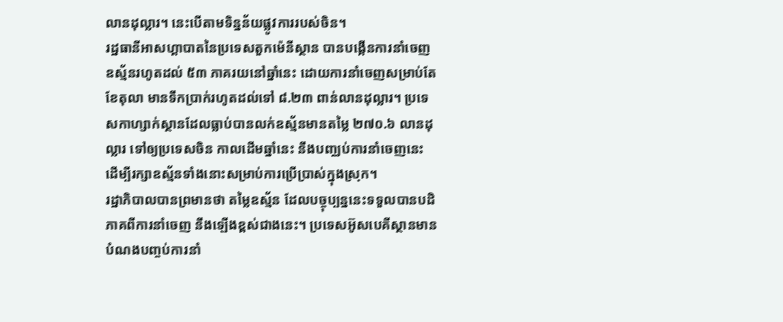លានដុល្លារ។ នេះបើតាមទិន្នន័យផ្លូវការរបស់ចិន។
រដ្ឋធានីអាសហ្គាបាតនៃប្រទេសតួកម៉េនីស្ថាន បានបង្កើនការនាំចេញឧស្ម័នរហូតដល់ ៥៣ ភាគរយនៅឆ្នាំនេះ ដោយការនាំចេញសម្រាប់តែខែតុលា មានទឹកប្រាក់រហូតដល់ទៅ ៨.២៣ ពាន់លានដុល្លារ។ ប្រទេសកាហ្សាក់ស្ថានដែលធ្លាប់បានលក់ឧស្ម័នមានតម្លៃ ២៧០.៦ លានដុល្លារ ទៅឲ្យប្រទេសចិន កាលដើមឆ្នាំនេះ នឹងបញ្ឈប់ការនាំចេញនេះ ដើម្បីរក្សាឧស្ម័នទាំងនោះសម្រាប់ការប្រើប្រាស់ក្នុងស្រុក។
រដ្ឋាភិបាលបានព្រមានថា តម្លៃឧស្ម័ន ដែលបច្ចុប្បន្ននេះទទួលបានបដិភាគពីការនាំចេញ នឹងឡើងខ្ពស់ជាងនេះ។ ប្រទេសអ៊ូសបេគីស្ថានមានបំណងបញ្ចប់ការនាំ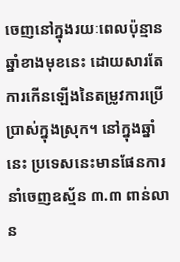ចេញនៅក្នុងរយៈពេលប៉ុន្មានឆ្នាំខាងមុខនេះ ដោយសារតែការកើនឡើងនៃតម្រូវការប្រើប្រាស់ក្នុងស្រុក។ នៅក្នុងឆ្នាំនេះ ប្រទេសនេះមានផែនការនាំចេញឧស្ម័ន ៣.៣ ពាន់លាន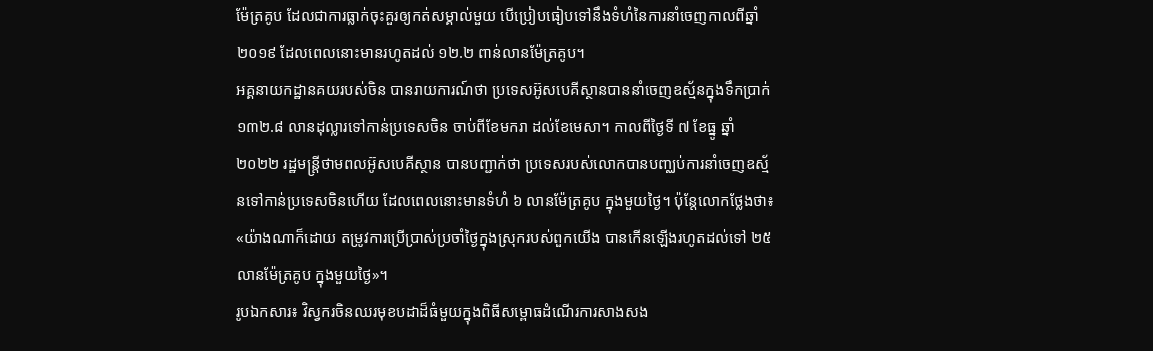ម៉ែត្រគូប ដែលជាការធ្លាក់ចុះគួរឲ្យកត់សម្គាល់មួយ បើប្រៀបធៀបទៅនឹងទំហំនៃការនាំចេញកាលពីឆ្នាំ ២០១៩ ដែលពេលនោះមានរហូតដល់ ១២.២ ពាន់លានម៉ែត្រគូប។
អគ្គនាយកដ្ឋានគយរបស់ចិន បានរាយការណ៍ថា ប្រទេសអ៊ូសបេគីស្ថានបាននាំចេញឧស្ម័នក្នុងទឹកប្រាក់ ១៣២.៨ លានដុល្លារទៅកាន់ប្រទេសចិន ចាប់ពីខែមករា ដល់ខែមេសា។ កាលពីថ្ងៃទី ៧ ខែធ្នូ ឆ្នាំ ២០២២ រដ្ឋមន្ត្រីថាមពលអ៊ូសបេគីស្ថាន បានបញ្ជាក់ថា ប្រទេសរបស់លោកបានបញ្ឈប់ការនាំចេញឧស្ម័នទៅកាន់ប្រទេសចិនហើយ ដែលពេលនោះមានទំហំ ៦ លានម៉ែត្រគូប ក្នុងមួយថ្ងៃ។ ប៉ុន្តែលោកថ្លែងថា៖ «យ៉ាងណាក៏ដោយ តម្រូវការប្រើប្រាស់ប្រចាំថ្ងៃក្នុងស្រុករបស់ពួកយើង បានកើនឡើងរហូតដល់ទៅ ២៥ លានម៉ែត្រគូប ក្នុងមួយថ្ងៃ»។
រូបឯកសារ៖ វិស្វករចិនឈរមុខបដាដ៏ធំមួយក្នុងពិធីសម្ពោធដំណើរការសាងសង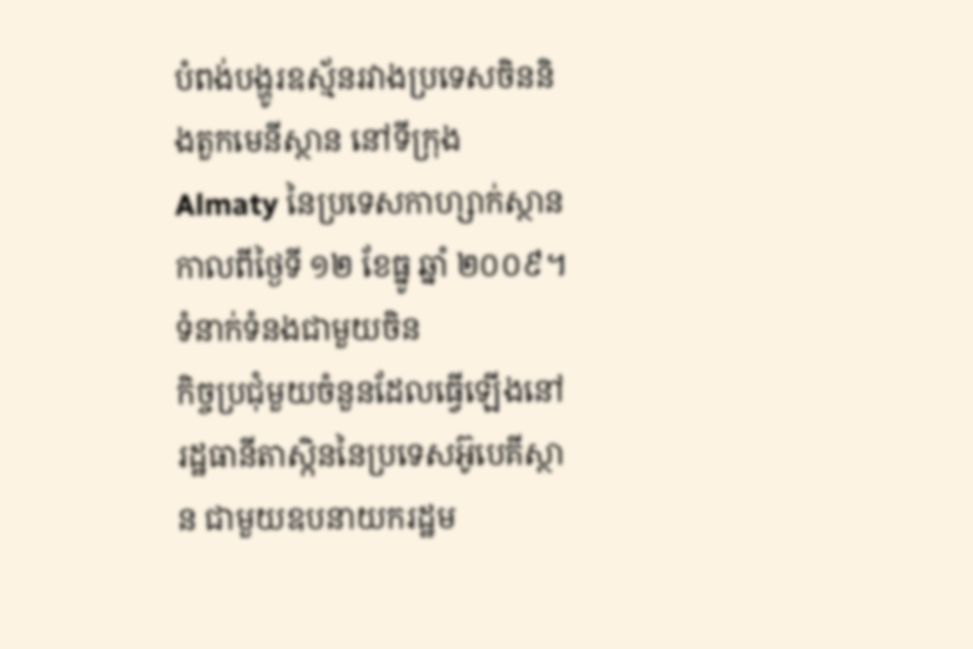បំពង់បង្ហូរឧស្ម័នរវាងប្រទេសចិននិងតួកមេនីស្ថាន នៅទីក្រុង Almaty នៃប្រទេសកាហ្សាក់ស្ថាន កាលពីថ្ងៃទី ១២ ខែធ្នូ ឆ្នាំ ២០០៩។
ទំនាក់ទំនងជាមួយចិន
កិច្ចប្រជុំមួយចំនួនដែលធ្វើឡើងនៅរដ្ឋធានីតាស្កិននៃប្រទេសអ៊ូបេគីស្ថាន ជាមួយឧបនាយករដ្ឋម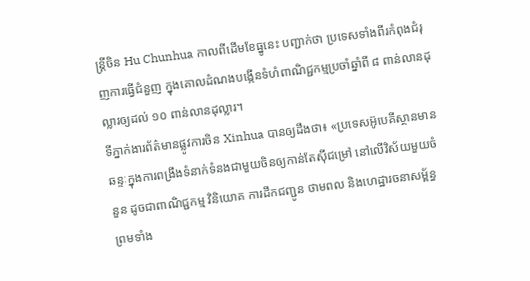ន្ត្រីចិន Hu Chunhua កាលពីដើមខែធ្នូនេះ បញ្ជាក់ថា ប្រទេសទាំងពីរកំពុងជំរុញការធ្វើជំនួញ ក្នុងគោលដំណងបង្កើនទំហំពាណិជ្ជកម្មប្រចាំឆ្នាំពី ៨ ពាន់លានដុល្លារឲ្យដល់ ១០ ពាន់លានដុល្លារ។
ទីភ្នាក់ងារព័ត៌មានផ្លូវការចិន Xinhua បានឲ្យដឹងថា៖ «ប្រទេសអ៊ូបេគីស្ថានមានឆន្ទៈក្នុងការពង្រឹងទំនាក់ទំនងជាមួយចិនឲ្យកាន់តែស៊ីជម្រៅ នៅលើវិស័យមួយចំនួន ដូចជាពាណិជ្ជកម្ម វិនិយោគ ការដឹកជញ្ជូន ថាមពល និងហេដ្ឋារចនាសម្ព័ន្ធ ព្រមទាំង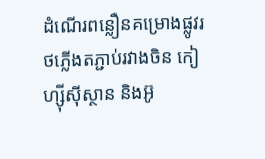ដំណើរពន្លឿនគម្រោងផ្លូវរថភ្លើងតភ្ជាប់រវាងចិន កៀហ្ស៊ីស៊ីស្ថាន និងអ៊ូ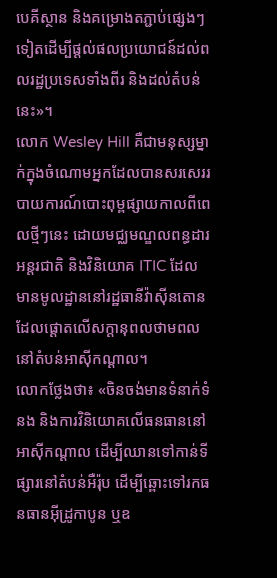បេគីស្ថាន និងគម្រោងតភ្ជាប់ផ្សេងៗទៀតដើម្បីផ្ដល់ផលប្រយោជន៍ដល់ពលរដ្ឋប្រទេសទាំងពីរ និងដល់តំបន់នេះ»។
លោក Wesley Hill គឺជាមនុស្សម្នាក់ក្នុងចំណោមអ្នកដែលបានសរសេររបាយការណ៍បោះពុម្ពផ្សាយកាលពីពេលថ្មីៗនេះ ដោយមជ្ឈមណ្ឌលពន្ធដារអន្តរជាតិ និងវិនិយោគ ITIC ដែលមានមូលដ្ឋាននៅរដ្ឋធានីវ៉ាស៊ីនតោន ដែលផ្ដោតលើសក្ដានុពលថាមពលនៅតំបន់អាស៊ីកណ្ដាល។
លោកថ្លែងថា៖ «ចិនចង់មានទំនាក់ទំនង និងការវិនិយោគលើធនធាននៅអាស៊ីកណ្ដាល ដើម្បីឈានទៅកាន់ទីផ្សារនៅតំបន់អឺរ៉ុប ដើម្បីឆ្ពោះទៅរកធនធានអ៊ីដ្រូកាបូន ឬឧ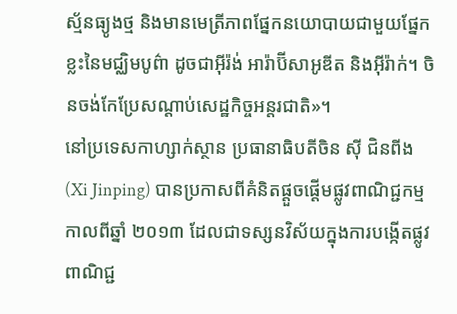ស្ម័នធ្យូងថ្ម និងមានមេត្រីភាពផ្នែកនយោបាយជាមួយផ្នែកខ្លះនៃមជ្ឈិមបូព៌ា ដូចជាអ៊ីរ៉ង់ អារ៉ាប៊ីសាអូឌីត និងអ៊ីរ៉ាក់។ ចិនចង់កែប្រែសណ្ដាប់សេដ្ឋកិច្ចអន្តរជាតិ»។
នៅប្រទេសកាហ្សាក់ស្ថាន ប្រធានាធិបតីចិន ស៊ី ជិនពីង (Xi Jinping) បានប្រកាសពីគំនិតផ្ដួចផ្ដើមផ្លូវពាណិជ្ជកម្ម កាលពីឆ្នាំ ២០១៣ ដែលជាទស្សនវិស័យក្នុងការបង្កើតផ្លូវពាណិជ្ជ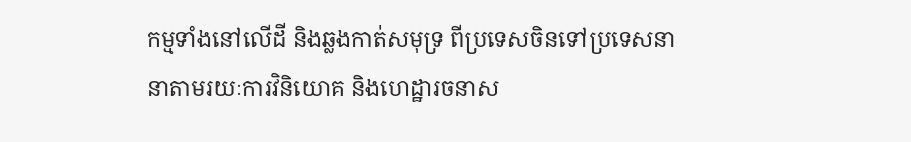កម្មទាំងនៅលើដី និងឆ្លងកាត់សមុទ្រ ពីប្រទេសចិនទៅប្រទេសនានាតាមរយៈការវិនិយោគ និងហេដ្ឋារចនាស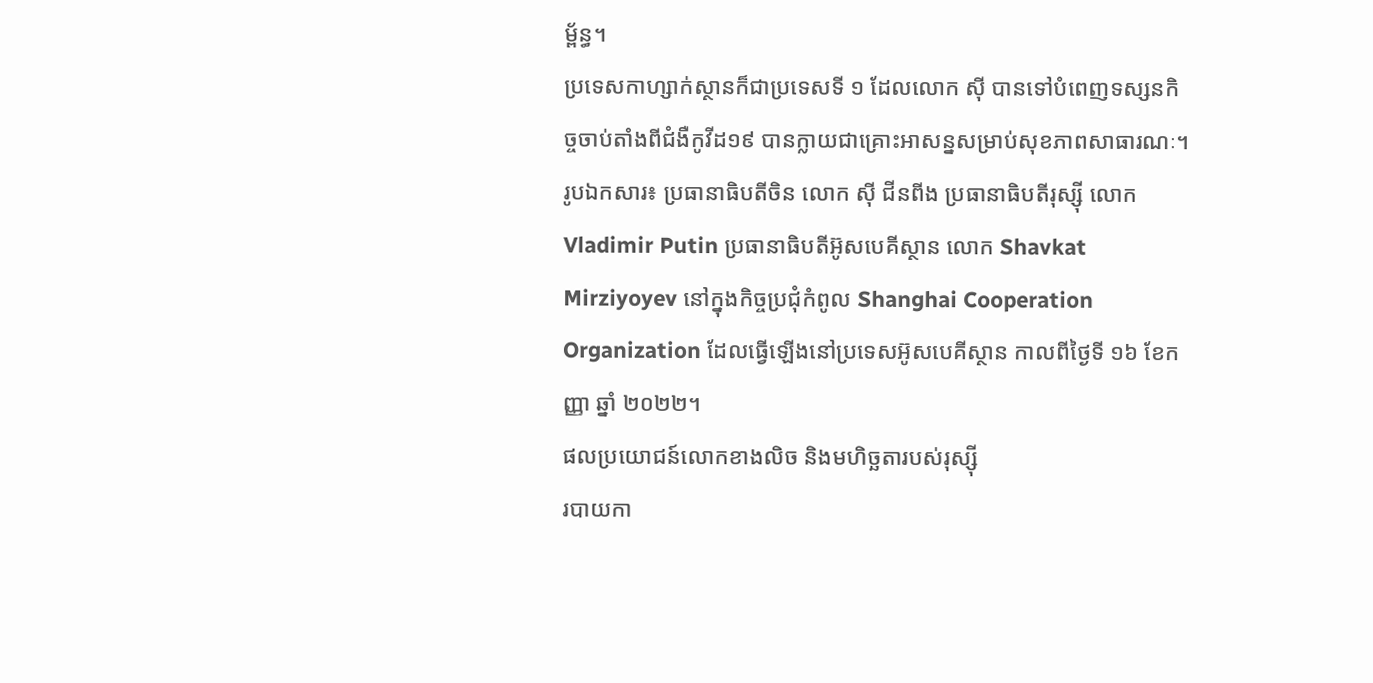ម្ព័ន្ធ។
ប្រទេសកាហ្សាក់ស្ថានក៏ជាប្រទេសទី ១ ដែលលោក ស៊ី បានទៅបំពេញទស្សនកិច្ចចាប់តាំងពីជំងឺកូវីដ១៩ បានក្លាយជាគ្រោះអាសន្នសម្រាប់សុខភាពសាធារណៈ។
រូបឯកសារ៖ ប្រធានាធិបតីចិន លោក ស៊ី ជីនពីង ប្រធានាធិបតីរុស្ស៊ី លោក Vladimir Putin ប្រធានាធិបតីអ៊ូសបេគីស្ថាន លោក Shavkat Mirziyoyev នៅក្នុងកិច្ចប្រជុំកំពូល Shanghai Cooperation Organization ដែលធ្វើឡើងនៅប្រទេសអ៊ូសបេគីស្ថាន កាលពីថ្ងៃទី ១៦ ខែកញ្ញា ឆ្នាំ ២០២២។
ផលប្រយោជន៍លោកខាងលិច និងមហិច្ឆតារបស់រុស្ស៊ី
របាយកា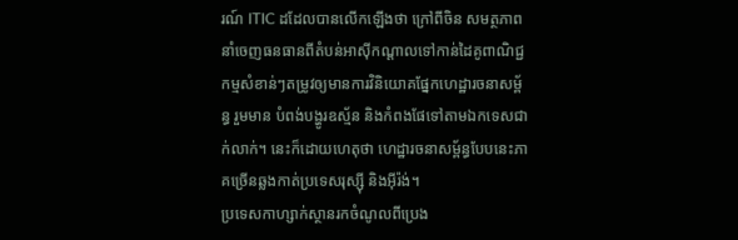រណ៍ ITIC ដដែលបានលើកឡើងថា ក្រៅពីចិន សមត្ថភាពនាំចេញធនធានពីតំបន់អាស៊ីកណ្ដាលទៅកាន់ដៃគូពាណិជ្ជកម្មសំខាន់ៗតម្រូវឲ្យមានការវិនិយោគផ្នែកហេដ្ឋារចនាសម្ព័ន្ធ រួមមាន បំពង់បង្ហូរឧស្ម័ន និងកំពងផែទៅតាមឯកទេសជាក់លាក់។ នេះក៏ដោយហេតុថា ហេដ្ឋារចនាសម្ព័ន្ធបែបនេះភាគច្រើនឆ្លងកាត់ប្រទេសរុស្ស៊ី និងអ៊ីរ៉ង់។
ប្រទេសកាហ្សាក់ស្ថានរកចំណូលពីប្រេង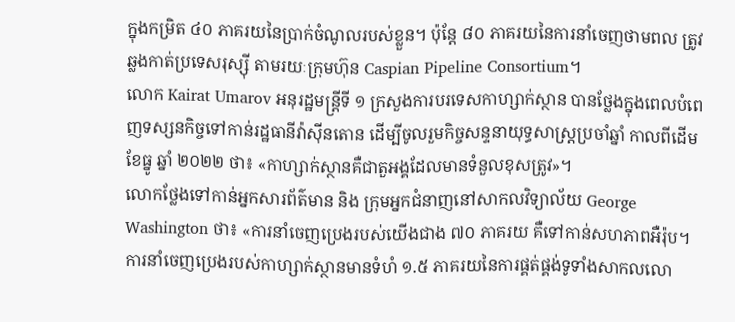ក្នុងកម្រិត ៤០ ភាគរយនៃប្រាក់ចំណូលរបស់ខ្លួន។ ប៉ុន្តែ ៨០ ភាគរយនៃការនាំចេញថាមពល ត្រូវឆ្លងកាត់ប្រទេសរុស្ស៊ី តាមរយៈក្រុមហ៊ុន Caspian Pipeline Consortium។
លោក Kairat Umarov អនុរដ្ឋមន្ត្រីទី ១ ក្រសួងការបរទេសកាហ្សាក់ស្ថាន បានថ្លែងក្នុងពេលបំពេញទស្សនកិច្ចទៅកាន់រដ្ឋធានីវ៉ាស៊ីនតោន ដើម្បីចូលរួមកិច្ចសន្ទនាយុទ្ធសាស្ត្រប្រចាំឆ្នាំ កាលពីដើមខែធ្នូ ឆ្នាំ ២០២២ ថា៖ «កាហ្សាក់ស្ថានគឺជាតួអង្គដែលមានទំនួលខុសត្រូវ»។
លោកថ្លែងទៅកាន់អ្នកសារព័ត៌មាន និង ក្រុមអ្នកជំនាញនៅសាកលវិទ្យាល័យ George Washington ថា៖ «ការនាំចេញប្រេងរបស់យើងជាង ៧០ ភាគរយ គឺទៅកាន់សហភាពអឺរ៉ុប។ ការនាំចេញប្រេងរបស់កាហ្សាក់ស្ថានមានទំហំ ១.៥ ភាគរយនៃការផ្គត់ផ្គង់ទូទាំងសាកលលោ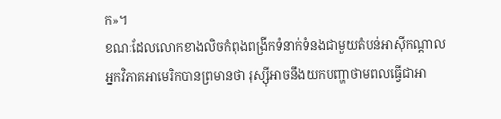ក»។
ខណៈដែលលោកខាងលិចកំពុងពង្រីកទំនាក់ទំនងជាមួយតំបន់អាស៊ីកណ្ដាល អ្នកវិភាគអាមេរិកបានព្រមានថា រុស្ស៊ីអាចនឹងយកបញ្ហាថាមពលធ្វើជាអា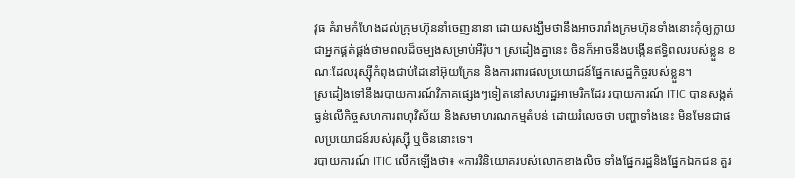វុធ គំរាមកំហែងដល់ក្រុមហ៊ុននាំចេញនានា ដោយសង្ឃឹមថានឹងអាចរារាំងក្រមហ៊ុនទាំងនោះកុំឲ្យក្លាយជាអ្នកផ្គត់ផ្គង់ថាមពលដ៏ចម្បងសម្រាប់អឺរ៉ុប។ ស្រដៀងគ្នានេះ ចិនក៏អាចនឹងបង្កើនឥទ្ធិពលរបស់ខ្លួន ខណៈដែលរុស្ស៊ីកំពុងជាប់ដៃនៅអ៊ុយក្រែន និងការពារផលប្រយោជន៍ផ្នែកសេដ្ឋកិច្ចរបស់ខ្លួន។
ស្រដៀងទៅនឹងរបាយការណ៍វិភាគផ្សេងៗទៀតនៅសហរដ្ឋអាមេរិកដែរ របាយការណ៍ ITIC បានសង្កត់ធ្ងន់លើកិច្ចសហការពហុវិស័យ និងសមាហរណកម្មតំបន់ ដោយរំលេចថា បញ្ហាទាំងនេះ មិនមែនជាផលប្រយោជន៍របស់រុស្ស៊ី ឬចិននោះទេ។
របាយការណ៍ ITIC លើកឡើងថា៖ «ការវិនិយោគរបស់លោកខាងលិច ទាំងផ្នែករដ្ឋនិងផ្នែកឯកជន គួរ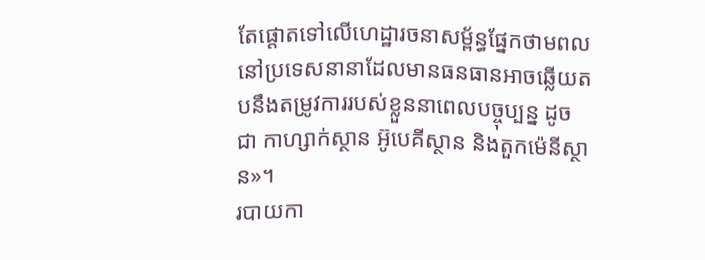តែផ្ដោតទៅលើហេដ្ឋារចនាសម្ព័ន្ធផ្នែកថាមពល នៅប្រទេសនានាដែលមានធនធានអាចឆ្លើយតបនឹងតម្រូវការរបស់ខ្លួននាពេលបច្ចុប្បន្ន ដូចជា កាហ្សាក់ស្ថាន អ៊ូបេគីស្ថាន និងតួកម៉េនីស្ថាន»។
របាយកា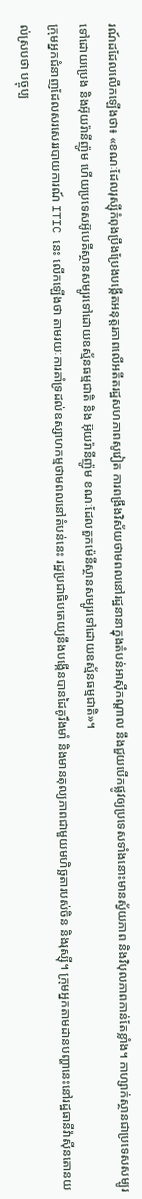រណ៍ដដែលលើកឡើងថា៖ «ខណៈដែលរុស្ស៊ីកំពុងប្រឹងប្រែងបង្កើតអនុត្តរភាពលើអតីតរដ្ឋសហភាពសូវៀត ការពង្រឹងវិស័យថាមពលនៅរដ្ឋនានាក្នុងតំបន់អាស៊ីកណ្ដាល នឹងជួយបើកផ្លូវឲ្យប្រទេសទាំងនោះមានស្វ័យភាព និងវិបុលភាពកាន់តែខ្លាំង។ កាហ្សាក់ស្ថានជាប្រទេសសម្បូរទៅដោយប្រេង និងអ៊ុយរ៉ានីញ៉ូម ហើយប្រទេសអ៊ូបេគីស្ថានសម្បូរទៅដោយឧស្ម័នធម្មជាតិ និង អ៊ុយរ៉ានីញ៉ូម ខណៈដែលតួកម៉េនីស្ថានសម្បូរទៅដោយឧស្ម័នធម្មជាតិ»។
ក្រុមអ្នកជំនាញដែលសរសេររបាយការណ៍ ITIC នេះ លើកឡើងថា តាមរយៈការគាំទ្រដល់ឧស្សាហកម្មថាមពលនៅតំបន់នេះ រដ្ឋប្រជាធិបតេយ្យនឹងបង្កើនបានដៃគូរឹងមាំ និងមានតុល្យភាពជាមួយមហិច្ឆតារបស់ចិន និងរុស្ស៊ី។ ក្រុមអ្នកតាមដានបញ្ហានេះនៅរដ្ឋធានីវ៉ាស៊ីនតោនយល់ស្របថា បច្ចុប្ប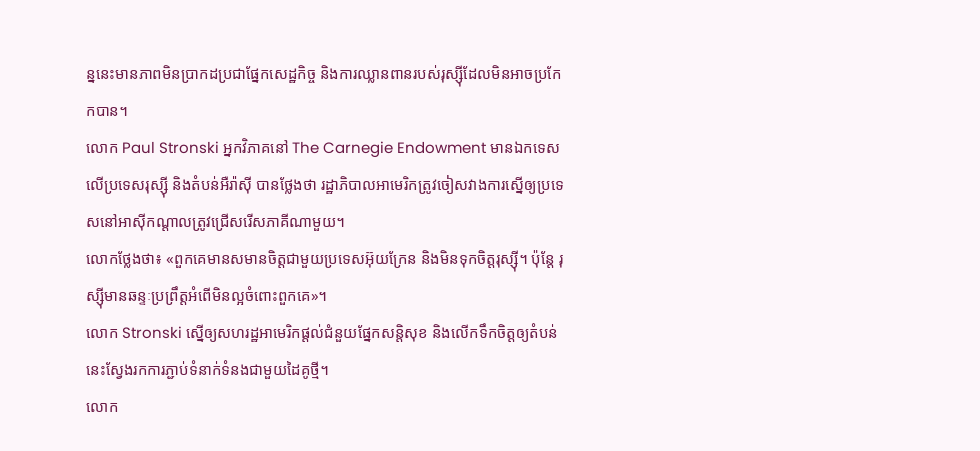ន្ននេះមានភាពមិនប្រាកដប្រជាផ្នែកសេដ្ឋកិច្ច និងការឈ្លានពានរបស់រុស្ស៊ីដែលមិនអាចប្រកែកបាន។
លោក Paul Stronski អ្នកវិភាគនៅ The Carnegie Endowment មានឯកទេសលើប្រទេសរុស្ស៊ី និងតំបន់អឺរ៉ាស៊ី បានថ្លែងថា រដ្ឋាភិបាលអាមេរិកត្រូវចៀសវាងការស្នើឲ្យប្រទេសនៅអាស៊ីកណ្ដាលត្រូវជ្រើសរើសភាគីណាមួយ។
លោកថ្លែងថា៖ «ពួកគេមានសមានចិត្តជាមួយប្រទេសអ៊ុយក្រែន និងមិនទុកចិត្តរុស្ស៊ី។ ប៉ុន្តែ រុស្ស៊ីមានឆន្ទៈប្រព្រឹត្តអំពើមិនល្អចំពោះពួកគេ»។
លោក Stronski ស្នើឲ្យសហរដ្ឋអាមេរិកផ្ដល់ជំនួយផ្នែកសន្តិសុខ និងលើកទឹកចិត្តឲ្យតំបន់នេះស្វែងរកការភ្ជាប់ទំនាក់ទំនងជាមួយដៃគូថ្មី។
លោក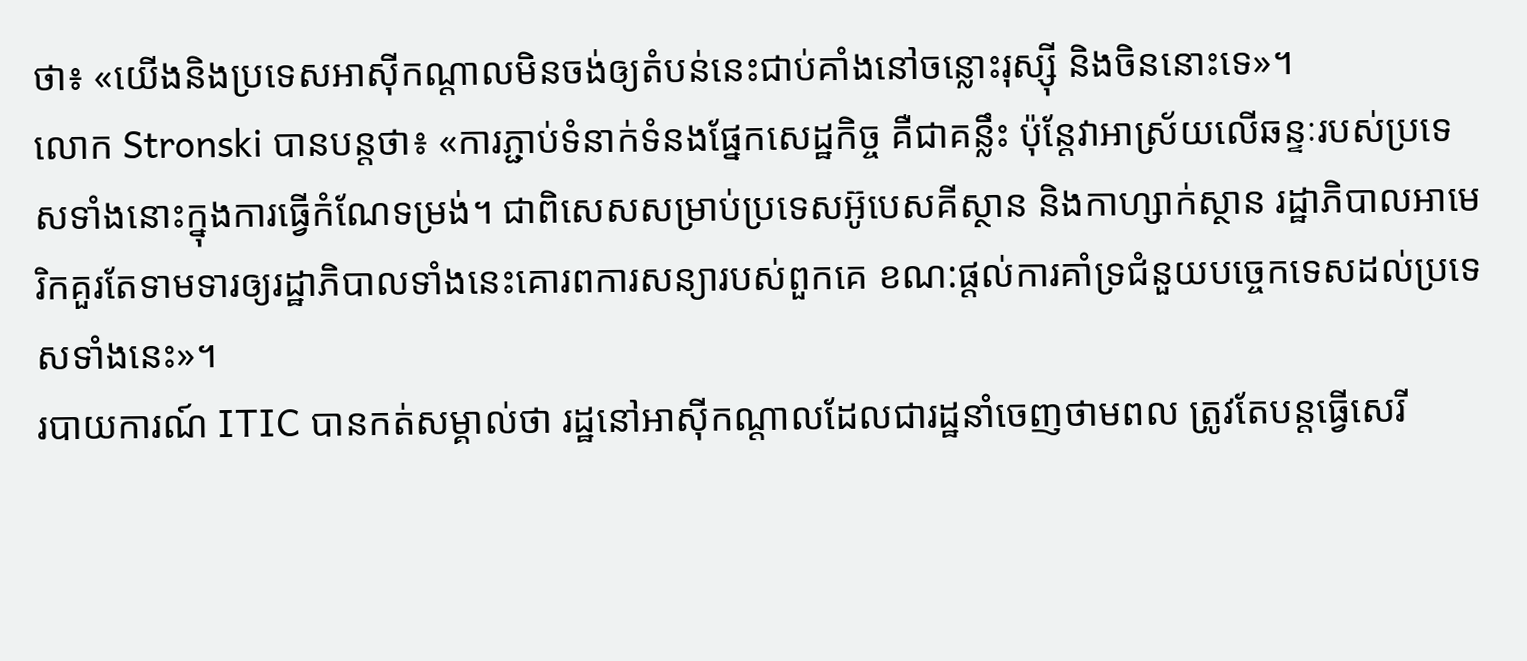ថា៖ «យើងនិងប្រទេសអាស៊ីកណ្ដាលមិនចង់ឲ្យតំបន់នេះជាប់គាំងនៅចន្លោះរុស្ស៊ី និងចិននោះទេ»។
លោក Stronski បានបន្តថា៖ «ការភ្ជាប់ទំនាក់ទំនងផ្នែកសេដ្ឋកិច្ច គឺជាគន្លឹះ ប៉ុន្តែវាអាស្រ័យលើឆន្ទៈរបស់ប្រទេសទាំងនោះក្នុងការធ្វើកំណែទម្រង់។ ជាពិសេសសម្រាប់ប្រទេសអ៊ូបេសគីស្ថាន និងកាហ្សាក់ស្ថាន រដ្ឋាភិបាលអាមេរិកគួរតែទាមទារឲ្យរដ្ឋាភិបាលទាំងនេះគោរពការសន្យារបស់ពួកគេ ខណ:ផ្ដល់ការគាំទ្រជំនួយបច្ចេកទេសដល់ប្រទេសទាំងនេះ»។
របាយការណ៍ ITIC បានកត់សម្គាល់ថា រដ្ឋនៅអាស៊ីកណ្ដាលដែលជារដ្ឋនាំចេញថាមពល ត្រូវតែបន្តធ្វើសេរី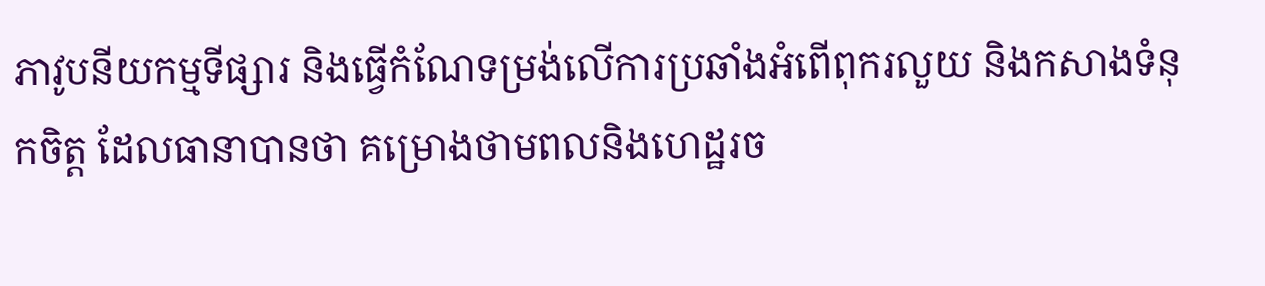ភាវូបនីយកម្មទីផ្សារ និងធ្វើកំណែទម្រង់លើការប្រឆាំងអំពើពុករលួយ និងកសាងទំនុកចិត្ត ដែលធានាបានថា គម្រោងថាមពលនិងហេដ្ឋរច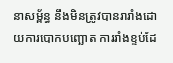នាសម្ព័ន្ធ នឹងមិនត្រូវបានរារាំងដោយការបោកបញ្ឆោត ការរាំងខ្ទប់ដែ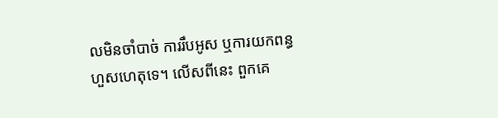លមិនចាំបាច់ ការរឹបអូស ឬការយកពន្ធហួសហេតុទេ។ លើសពីនេះ ពួកគេ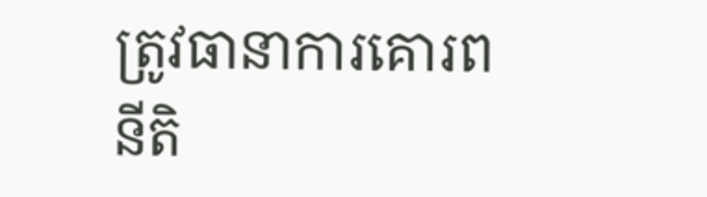ត្រូវធានាការគោរពនីតិ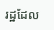រដ្ឋដែល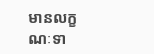មានលក្ខណៈទា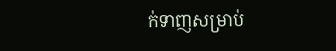ក់ទាញសម្រាប់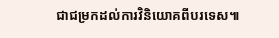ជាជម្រកដល់ការវិនិយោគពីបរទេស៕